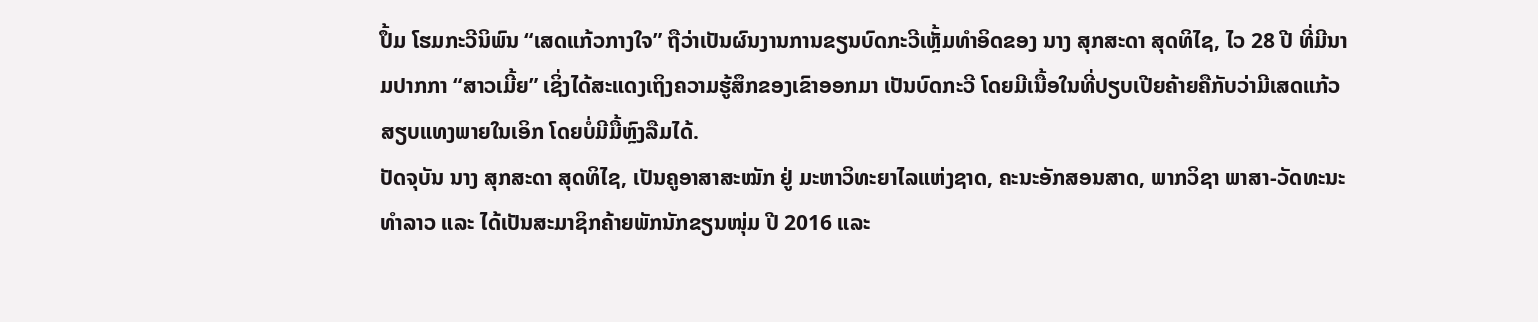ປຶ້ມ ໂຮມກະວີນິພົນ “ເສດແກ້ວກາງໃຈ” ຖືວ່າເປັນຜົນງານການຂຽນບົດກະວີເຫຼັ້ມທໍາອິດຂອງ ນາງ ສຸກສະດາ ສຸດທິໄຊ, ໄວ 28 ປີ ທີ່ມີນາມປາກກາ “ສາວເມີ້ຍ” ເຊິ່ງໄດ້ສະແດງເຖິງຄວາມຮູ້ສຶກຂອງເຂົາອອກມາ ເປັນບົດກະວີ ໂດຍມີເນື້ອໃນທີ່ປຽບເປີຍຄ້າຍຄືກັບວ່າມີເສດແກ້ວສຽບແທງພາຍໃນເອິກ ໂດຍບໍ່ມີມື້ຫຼົງລືມໄດ້.
ປັດຈຸບັນ ນາງ ສຸກສະດາ ສຸດທິໄຊ, ເປັນຄູອາສາສະໝັກ ຢູ່ ມະຫາວິທະຍາໄລແຫ່ງຊາດ, ຄະນະອັກສອນສາດ, ພາກວິຊາ ພາສາ-ວັດທະນະທໍາລາວ ແລະ ໄດ້ເປັນສະມາຊິກຄ້າຍພັກນັກຂຽນໜຸ່ມ ປີ 2016 ແລະ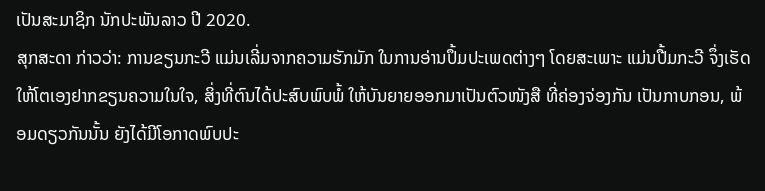ເປັນສະມາຊິກ ນັກປະພັນລາວ ປີ 2020.
ສຸກສະດາ ກ່າວວ່າ: ການຂຽນກະວີ ແມ່ນເລີ່ມຈາກຄວາມຮັກມັກ ໃນການອ່ານປຶ້ມປະເພດຕ່າງໆ ໂດຍສະເພາະ ແມ່ນປື້ມກະວີ ຈຶ່ງເຮັດໃຫ້ໂຕເອງຢາກຂຽນຄວາມໃນໃຈ, ສິ່ງທີ່ຕົນໄດ້ປະສົບພົບພໍ້ ໃຫ້ບັນຍາຍອອກມາເປັນຕົວໜັງສື ທີ່ຄ່ອງຈ່ອງກັນ ເປັນກາບກອນ, ພ້ອມດຽວກັນນັ້ນ ຍັງໄດ້ມີໂອກາດພົບປະ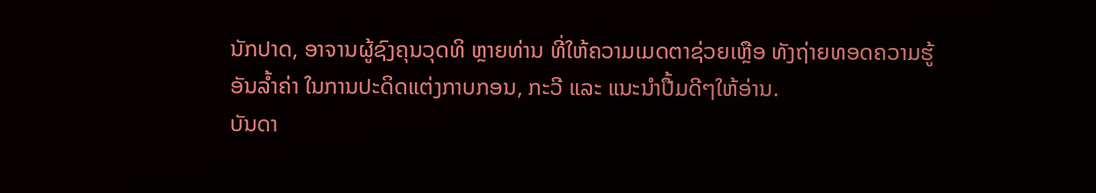ນັກປາດ, ອາຈານຜູ້ຊົງຄຸນວຸດທິ ຫຼາຍທ່ານ ທີ່ໃຫ້ຄວາມເມດຕາຊ່ວຍເຫຼືອ ທັງຖ່າຍທອດຄວາມຮູ້ອັນລໍ້າຄ່າ ໃນການປະດິດແຕ່ງກາບກອນ, ກະວີ ແລະ ແນະນໍາປື້ມດີໆໃຫ້ອ່ານ.
ບັນດາ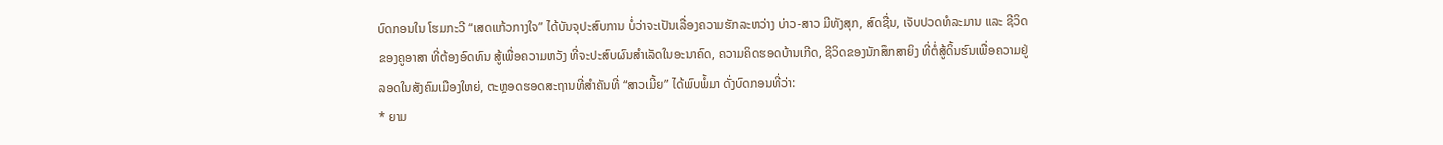ບົດກອນໃນ ໂຮມກະວີ “ເສດແກ້ວກາງໃຈ” ໄດ້ບັນຈຸປະສົບການ ບໍ່ວ່າຈະເປັນເລື່ອງຄວາມຮັກລະຫວ່າງ ບ່າວ-ສາວ ມີທັງສຸກ, ສົດຊື່ນ, ເຈັບປວດທໍລະມານ ແລະ ຊີວິດຂອງຄູອາສາ ທີ່ຕ້ອງອົດທົນ ສູ້ເພື່ອຄວາມຫວັງ ທີ່ຈະປະສົບຜົນສຳເລັດໃນອະນາຄົດ, ຄວາມຄິດຮອດບ້ານເກີດ, ຊີວິດຂອງນັກສຶກສາຍິງ ທີ່ຕໍ່ສູ້ດິ້ນຮົນເພື່ອຄວາມຢູ່ລອດໃນສັງຄົມເມືອງໃຫຍ່, ຕະຫຼອດຮອດສະຖານທີ່ສຳຄັນທີ່ “ສາວເມີ້ຍ” ໄດ້ພົບພໍ້ມາ ດັ່ງບົດກອນທີ່ວ່າ:
* ຍາມ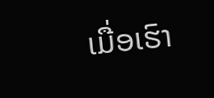ເມື່ອເຮົາ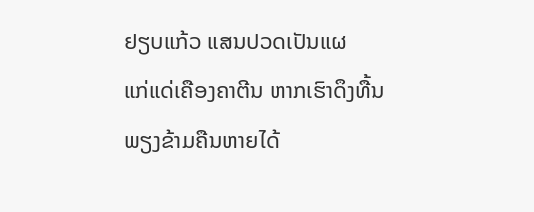ຢຽບແກ້ວ ແສນປວດເປັນແຜ
ແກ່ແດ່ເຄືອງຄາຕີນ ຫາກເຮົາດຶງທື້ນ
ພຽງຂ້າມຄືນຫາຍໄດ້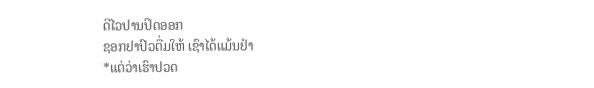ດີໄວປານປິດອອກ
ຊອກຢາປົວຕື່ມໃຫ້ ເຊົາໄດ້ແມ້ນຢໍາ
*ແຕ່ວ່າເຮົາປວດ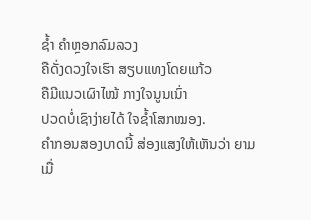ຊໍ້າ ຄໍາຫຼອກລົມລວງ
ຄືດັ່ງດວງໃຈເຮົາ ສຽບແທງໂດຍແກ້ວ
ຄືມີແນວເຜົາໄໝ້ ກາງໃຈນູນເນົ່າ
ປວດບໍ່ເຊົາງ່າຍໄດ້ ໃຈຊໍ້າໂສກໝອງ.
ຄໍາກອນສອງບາດນີ້ ສ່ອງແສງໃຫ້ເຫັນວ່າ ຍາມເມື່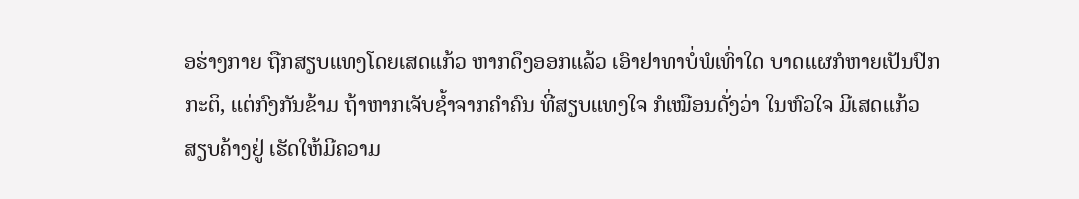ອຮ່າງກາຍ ຖືກສຽບແທງໂດຍເສດແກ້ວ ຫາກດຶງອອກແລ້ວ ເອົາຢາທາບໍ່ພໍເທົ່າໃດ ບາດແຜກໍຫາຍເປັນປົກກະຕິ, ແຕ່ກົງກັນຂ້າມ ຖ້າຫາກເຈັບຊໍ້າຈາກຄຳຄົນ ທີ່ສຽບແທງໃຈ ກໍເໝືອນດັ່ງວ່າ ໃນຫົວໃຈ ມີເສດແກ້ວ ສຽບຄ້າງຢູ່ ເຮັດໃຫ້ມີຄວາມ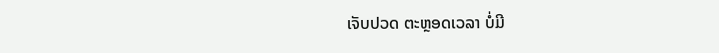ເຈັບປວດ ຕະຫຼອດເວລາ ບໍ່ມີ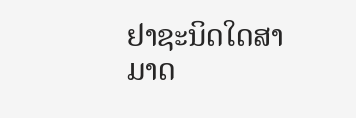ຢາຊະນິດໃດສາມາດ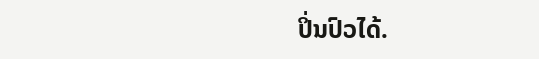ປິ່ນປົວໄດ້.